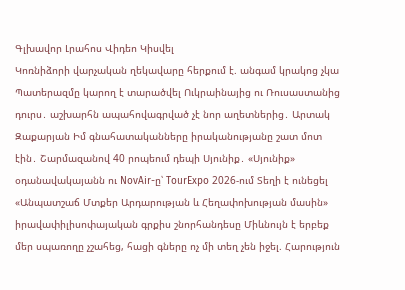Գլխավոր Լրահոս Վիդեո Կիսվել
Կոռնիձորի վարչական ղեկավարը հերքում է. անգամ կրակոց չկա Պատերազմը կարող է տարածվել Ուկրաինայից ու Ռուսաստանից դուրս․ աշխարհն ապահովագրված չէ նոր աղետներից․ Արտակ Զաքարյան Իմ գնահատականները իրականությանը շատ մոտ էին․ Շարմազանով 40 րոպեում դեպի Սյունիք․ «Սյունիք» օդանավակայանն ու NovAir-ը՝ TourExpo 2026-ում Տեղի է ունեցել «Անպատշաճ Մտքեր Արդարության և Հեղափոխության մասին» իրավափիլիսոփայական գրքիս շնորհանդեսը Միևնույն է երբեք մեր սպառողը չշահեց, հացի գները ոչ մի տեղ չեն իջել. Հարություն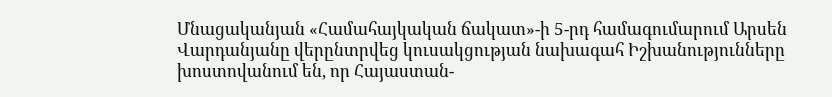Մնացականյան «Համահայկական ճակատ»-ի 5-րդ համագումարում Արսեն Վարդանյանը վերընտրվեց կուսակցության նախագահ Իշխանությունները խոստովանում են, որ Հայաստան-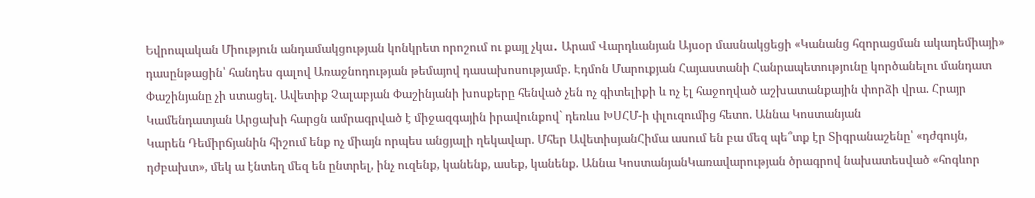Եվրոպական Միություն անդամակցության կոնկրետ որոշում ու քայլ չկա․ Արամ Վարդևանյան Այսօր մասնակցեցի «Կանանց հզորացման ակադեմիայի» դասընթացին՝ հանդես գալով Առաջնոդության թեմայով դասախոսությամբ. Էդմոն Մարուքյան Հայաստանի Հանրապետությունը կործանելու մանդատ Փաշինյանը չի ստացել. Ավետիք Չալաբյան Փաշինյանի խոսքերը հենված չեն ոչ գիտելիքի և ոչ էլ հաջողված աշխատանքային փորձի վրա. Հրայր Կամենդատյան Արցախի հարցն ամրագրված է միջազգային իրավունքով` դեռևս ԽՍՀՄ-ի փլուզումից հետո. Աննա Կոստանյան
Կարեն Դեմիրճյանին հիշում ենք ոչ միայն որպես անցյալի ղեկավար. Մհեր ԱվետիսյանՀիմա ասում են բա մեզ պե՞տք էր Տիգրանաշենը՝ «դժգույն, դժբախտ», մեկ ա էնտեղ մեզ են ընտրել, ինչ ուզենք, կանենք, ասեք, կանենք. Աննա ԿոստանյանԿառավարության ծրագրով նախատեսված «հոգևոր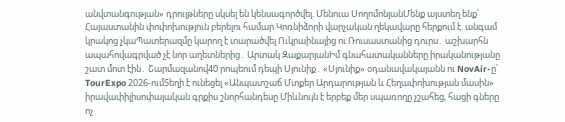անվտանգության» դրույթները սկսել են կենսագործվել. Մենուա ՍողոմոնյանՄենք այստեղ ենք՝ Հայաստանին փոփոխություն բերելու համար Կոռնիձորի վարչական ղեկավարը հերքում է. անգամ կրակոց չկաՊատերազմը կարող է տարածվել Ուկրաինայից ու Ռուսաստանից դուրս․ աշխարհն ապահովագրված չէ նոր աղետներից․ Արտակ ԶաքարյանԻմ գնահատականները իրականությանը շատ մոտ էին․ Շարմազանով40 րոպեում դեպի Սյունիք․ «Սյունիք» օդանավակայանն ու NovAir-ը՝ TourExpo 2026-ումՏեղի է ունեցել «Անպատշաճ Մտքեր Արդարության և Հեղափոխության մասին» իրավափիլիսոփայական գրքիս շնորհանդեսը Միևնույն է երբեք մեր սպառողը չշահեց, հացի գները ոչ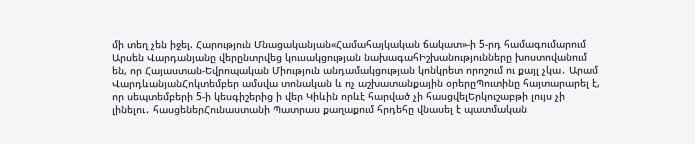մի տեղ չեն իջել. Հարություն Մնացականյան«Համահայկական ճակատ»-ի 5-րդ համագումարում Արսեն Վարդանյանը վերընտրվեց կուսակցության նախագահԻշխանությունները խոստովանում են, որ Հայաստան-Եվրոպական Միություն անդամակցության կոնկրետ որոշում ու քայլ չկա․ Արամ ՎարդևանյանՀոկտեմբեր ամսվա տոնական և ոչ աշխատանքային օրերըՊուտինը հայտարարել է, որ սեպտեմբերի 5-ի կեսգիշերից ի վեր Կիևին որևէ հարված չի հասցվելԵրկուշաբթի լույս չի լինելու․ հասցեներՀունաստանի Պատրաս քաղաքում հրդեհը վնասել է պատմական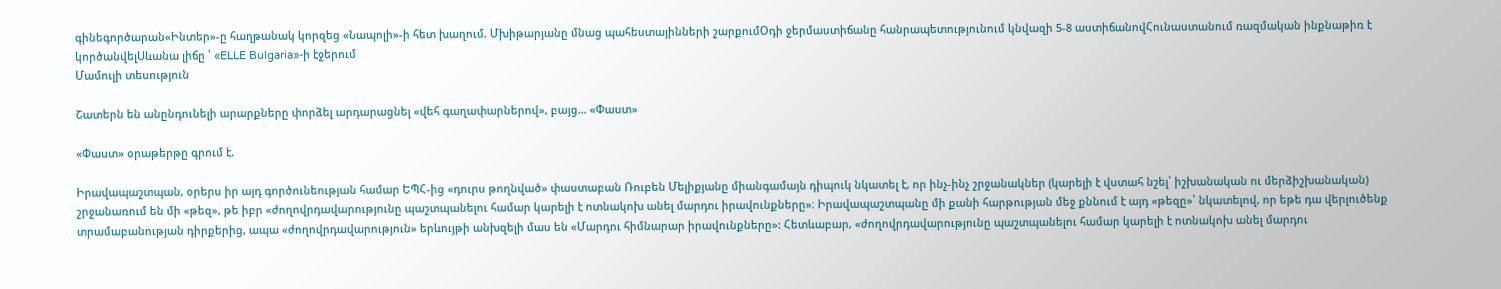գինեգործարան«Ինտեր»-ը հաղթանակ կորզեց «Նապոլի»-ի հետ խաղում. Մխիթարյանը մնաց պահեստայինների շարքումՕդի ջերմաստիճանը հանրապետությունում կնվազի 5-8 աստիճանովՀունաստանում ռազմական ինքնաթիռ է կործանվելՍևանա լիճը ՝ «ELLE Bulgaria»-ի էջերում
Մամուլի տեսություն

Շատերն են անընդունելի արարքները փորձել արդարացնել «վեհ գաղափարներով», բայց... «Փաստ»

«Փաստ» օրաթերթը գրում է.

Իրավապաշտպան, օրերս իր այդ գործունեության համար ԵՊՀ-ից «դուրս թողնված» փաստաբան Ռուբեն Մելիքյանը միանգամայն դիպուկ նկատել է, որ ինչ-ինչ շրջանակներ (կարելի է վստահ նշել՝ իշխանական ու մերձիշխանական) շրջանառում են մի «թեզ», թե իբր «ժողովրդավարությունը պաշտպանելու համար կարելի է ոտնակոխ անել մարդու իրավունքները»։ Իրավապաշտպանը մի քանի հարթության մեջ քննում է այդ «թեզը»՝ նկատելով, որ եթե դա վերլուծենք տրամաբանության դիրքերից, ապա «ժողովրդավարություն» երևույթի անխզելի մաս են «Մարդու հիմնարար իրավունքները»: Հետևաբար, «ժողովրդավարությունը պաշտպանելու համար կարելի է ոտնակոխ անել մարդու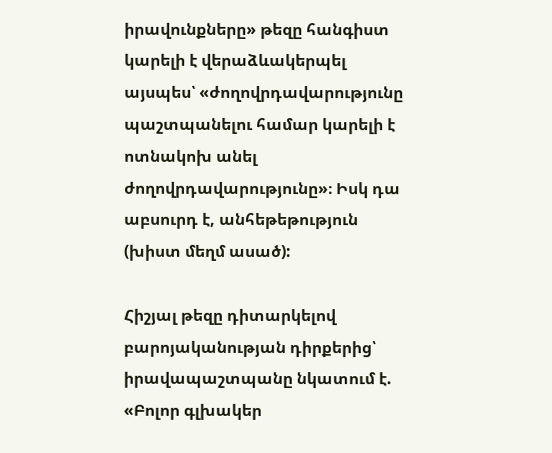իրավունքները» թեզը հանգիստ կարելի է վերաձևակերպել այսպես՝ «ժողովրդավարությունը պաշտպանելու համար կարելի է ոտնակոխ անել ժողովրդավարությունը»։ Իսկ դա աբսուրդ է, անհեթեթություն (խիստ մեղմ ասած):

Հիշյալ թեզը դիտարկելով բարոյականության դիրքերից՝ իրավապաշտպանը նկատում է. «Բոլոր գլխակեր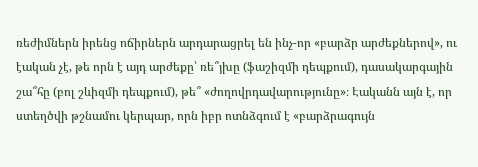ռեժիմներն իրենց ոճիրներն արդարացրել են ինչ-որ «բարձր արժեքներով», ու էական չէ, թե որն է այդ արժեքը՝ ռե՞յխը (ֆաշիզմի դեպքում), դասակարգային շա՞հը (բոլ շևիզմի դեպքում), թե՞ «ժողովրդավարությունը»։ Էականն այն է, որ ստեղծվի թշնամու կերպար, որն իբր ոտնձգում է «բարձրագույն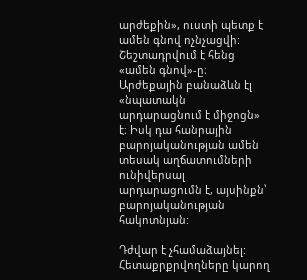արժեքին», ուստի պետք է ամեն գնով ոչնչացվի: Շեշտադրվում է հենց «ամեն գնով»-ը։ Արժեքային բանաձևն էլ «նպատակն արդարացնում է միջոցն» է։ Իսկ դա հանրային բարոյականության ամեն տեսակ աղճատումների ունիվերսալ արդարացումն է, այսինքն՝ բարոյականության հակոտնյան:

Դժվար է չհամաձայնել: Հետաքրքրվողները կարող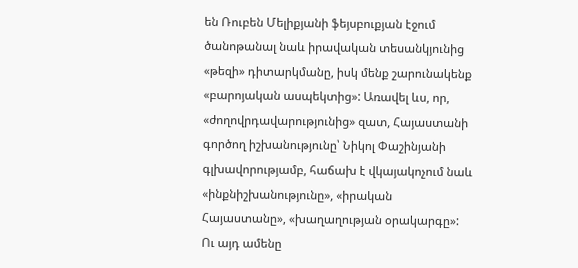են Ռուբեն Մելիքյանի ֆեյսբուքյան էջում ծանոթանալ նաև իրավական տեսանկյունից «թեզի» դիտարկմանը, իսկ մենք շարունակենք «բարոյական ասպեկտից»: Առավել ևս, որ, «ժողովրդավարությունից» զատ, Հայաստանի գործող իշխանությունը՝ Նիկոլ Փաշինյանի գլխավորությամբ, հաճախ է վկայակոչում նաև «ինքնիշխանությունը», «իրական Հայաստանը», «խաղաղության օրակարգը»: Ու այդ ամենը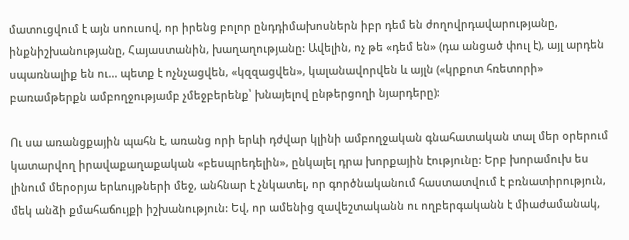մատուցվում է այն սոուսով, որ իրենց բոլոր ընդդիմախոսներն իբր դեմ են ժողովրդավարությանը, ինքնիշխանությանը, Հայաստանին, խաղաղությանը: Ավելին, ոչ թե «դեմ են» (դա անցած փուլ է), այլ արդեն սպառնալիք են ու... պետք է ոչնչացվեն, «կզզացվեն», կալանավորվեն և այլն («կրքոտ հռետորի» բառամթերքն ամբողջությամբ չմեջբերենք՝ խնայելով ընթերցողի նյարդերը):

Ու սա առանցքային պահն է, առանց որի երևի դժվար կլինի ամբողջական գնահատական տալ մեր օրերում կատարվող իրավաքաղաքական «բեսպրեդելին», ընկալել դրա խորքային էությունը: Երբ խորամուխ ես լինում մերօրյա երևույթների մեջ, անհնար է չնկատել, որ գործնականում հաստատվում է բռնատիրություն, մեկ անձի քմահաճույքի իշխանություն: Եվ, որ ամենից զավեշտականն ու ողբերգականն է միաժամանակ,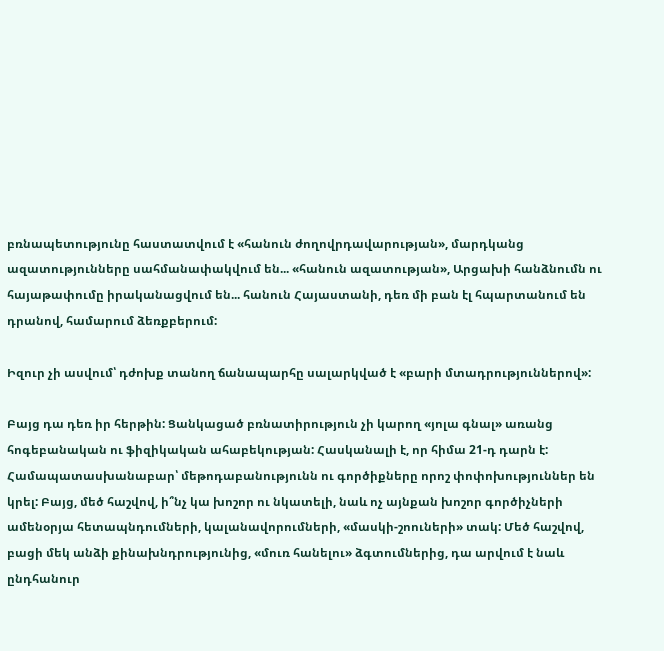բռնապետությունը հաստատվում է «հանուն ժողովրդավարության», մարդկանց ազատությունները սահմանափակվում են... «հանուն ազատության», Արցախի հանձնումն ու հայաթափումը իրականացվում են... հանուն Հայաստանի, դեռ մի բան էլ հպարտանում են դրանով, համարում ձեռքբերում:

Իզուր չի ասվում՝ դժոխք տանող ճանապարհը սալարկված է «բարի մտադրություններով»:

Բայց դա դեռ իր հերթին: Ցանկացած բռնատիրություն չի կարող «յոլա գնալ» առանց հոգեբանական ու ֆիզիկական ահաբեկության: Հասկանալի է, որ հիմա 21-դ դարն է: Համապատասխանաբար՝ մեթոդաբանությունն ու գործիքները որոշ փոփոխություններ են կրել: Բայց, մեծ հաշվով, ի՞նչ կա խոշոր ու նկատելի, նաև ոչ այնքան խոշոր գործիչների ամենօրյա հետապնդումների, կալանավորումների, «մասկի-շոուների» տակ: Մեծ հաշվով, բացի մեկ անձի քինախնդրությունից, «մուռ հանելու» ձգտումներից, դա արվում է նաև ընդհանուր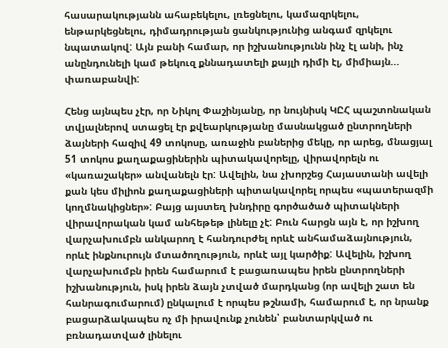հասարակությանն ահաբեկելու, լռեցնելու, կամազրկելու, ենթարկեցնելու, դիմադրության ցանկությունից անգամ զրկելու նպատակով: Այն բանի համար, որ իշխանությունն ինչ էլ անի, ինչ անընդունելի կամ թեկուզ քննադատելի քայլի դիմի էլ, միմիայն... փառաբանվի:

Հենց այնպես չէր, որ Նիկոլ Փաշինյանը, որ նույնիսկ ԿԸՀ պաշտոնական տվյալներով ստացել էր քվեարկությանը մասնակցած ընտրողների ձայների հազիվ 49 տոկոսը, առաջին բաներից մեկը, որ արեց, մնացյալ 51 տոկոս քաղաքացիներին պիտակավորելը, վիրավորելն ու «կառաշակեր» անվանելն էր: Ավելին, նա չխորշեց Հայաստանի ավելի քան կես միլիոն քաղաքացիների պիտակավորել որպես «պատերազմի կողմնակիցներ»: Բայց այստեղ խնդիրը գործածած պիտակների վիրավորական կամ անհեթեթ լինելը չէ: Բուն հարցն այն է, որ իշխող վարչախումբն անկարող է հանդուրժել որևէ անհամաձայնություն, որևէ ինքնուրույն մտածողություն, որևէ այլ կարծիք: Ավելին, իշխող վարչախումբն իրեն համարում է բացառապես իրեն ընտրողների իշխանություն, իսկ իրեն ձայն չտված մարդկանց (որ ավելի շատ են հանրագումարում) ընկալում է որպես թշնամի, համարում է, որ նրանք բացարձակապես ոչ մի իրավունք չունեն՝ բանտարկված ու բռնադատված լինելու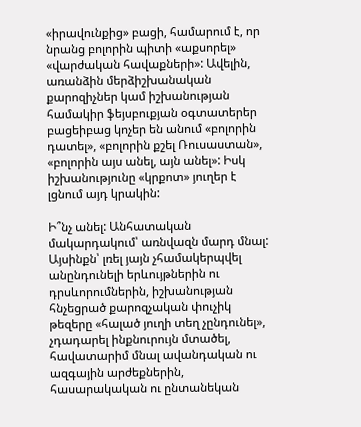«իրավունքից» բացի, համարում է, որ նրանց բոլորին պիտի «աքսորել» «վարժական հավաքների»: Ավելին, առանձին մերձիշխանական քարոզիչներ կամ իշխանության համակիր ֆեյսբուքյան օգտատերեր բացեիբաց կոչեր են անում «բոլորին դատել», «բոլորին քշել Ռուսաստան», «բոլորին այս անել, այն անել»: Իսկ իշխանությունը «կրքոտ» յուղեր է լցնում այդ կրակին:

Ի՞նչ անել: Անհատական մակարդակում՝ առնվազն մարդ մնալ: Այսինքն՝ լռել յայն չհամակերպվել անընդունելի երևույթներին ու դրսևորումներին, իշխանության հնչեցրած քարոզչական փուչիկ թեզերը «հալած յուղի տեղ չընդունել», չդադարել ինքնուրույն մտածել, հավատարիմ մնալ ավանդական ու ազգային արժեքներին, հասարակական ու ընտանեկան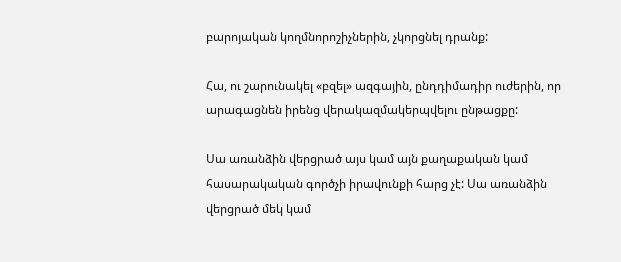բարոյական կողմնորոշիչներին, չկորցնել դրանք:

Հա, ու շարունակել «բզել» ազգային, ընդդիմադիր ուժերին, որ արագացնեն իրենց վերակազմակերպվելու ընթացքը:

Սա առանձին վերցրած այս կամ այն քաղաքական կամ հասարակական գործչի իրավունքի հարց չէ: Սա առանձին վերցրած մեկ կամ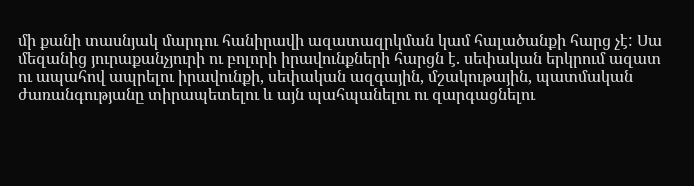մի քանի տասնյակ մարդու հանիրավի ազատազրկման կամ հալածանքի հարց չէ: Սա մեզանից յուրաքանչյուրի ու բոլորի իրավունքների հարցն է. սեփական երկրում ազատ ու ապահով ապրելու իրավունքի, սեփական ազգային, մշակութային, պատմական ժառանգությանը տիրապետելու և այն պահպանելու ու զարգացնելու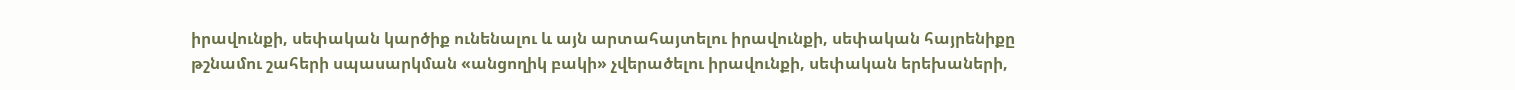իրավունքի, սեփական կարծիք ունենալու և այն արտահայտելու իրավունքի, սեփական հայրենիքը թշնամու շահերի սպասարկման «անցողիկ բակի» չվերածելու իրավունքի, սեփական երեխաների,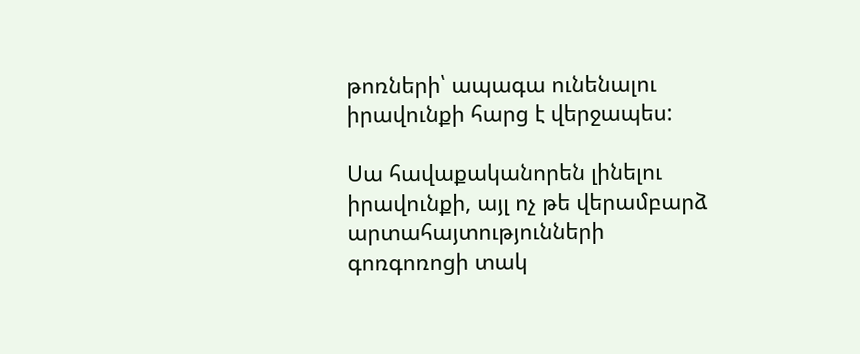թոռների՝ ապագա ունենալու իրավունքի հարց է վերջապես:

Սա հավաքականորեն լինելու իրավունքի, այլ ոչ թե վերամբարձ արտահայտությունների գոռգոռոցի տակ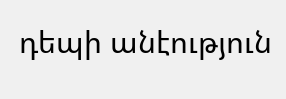դեպի անէություն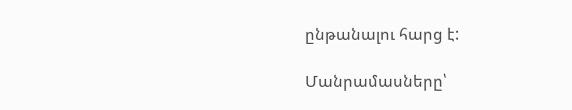ընթանալու հարց է:

Մանրամասները՝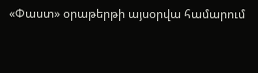«Փաստ» օրաթերթի այսօրվա համարում